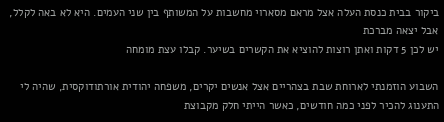ביקור בבית כנסת העלה אצל מראם מסארוי מחשבות על המשותף בין שני העמים. היא לא באה לקלל, אבל יצאה מברכת
יש לכן 5 דקות ואתן רוצות להוציא את הקשרים בשיער. קבלו עצת מומחה

השבוע הוזמנתי לארוחת שבת בצהריים אצל אנשים יקרים, משפחה יהודית אורתודוקסית, שהיה לי התענוג להכיר לפני כמה חודשים, כאשר הייתי חלק מקבוצת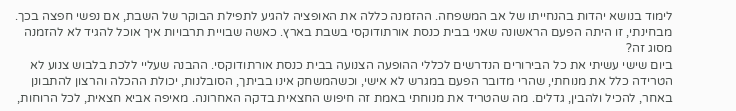לימוד בנושא יהדות בהנחייתו של אב המשפחה. ההזמנה כללה את האופציה להגיע לתפילת הבוקר של השבת, אם נפשי חפצה בכך. מבחינתי, זו היתה הפעם הראשונה שאני בבית כנסת אורתודוקסי בשבת בארץ. כאשה שבויית תרבויות איך אוכל להגיד לא להזמנה מסוג זה?
ביום שישי עשיתי את כל הבירורים הנדרשים לכללי ההופעה הצנועה בבית כנסת אורתודוקסי. ההבנה שעליי ללכת בלבוש צנוע לא הטרידה כלל את מנוחתי, שהרי מדובר הפעם במגרש לא אישי, וכשהמשחק אינו בביתך, הסובלנות, יכולת ההכלה והרצון להתבונן באחר, להכיל ולהבין, גדלים. מה שהטריד את מנוחתי באמת זה חיפוש החצאית בדקה האחרונה. מאיפה אביא חצאית, לכל הרוחות,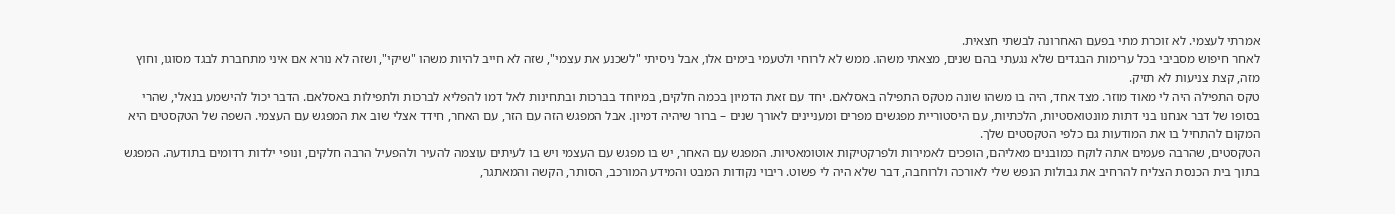אמרתי לעצמי. לא זוכרת מתי בפעם האחרונה לבשתי חצאית.
לאחר חיפוש מסביבי בכל ערימות הבגדים שלא נגעתי בהם שנים, מצאתי משהו. ממש לא לרוחי ולטעמי בימים אלו, אבל ניסיתי "לשכנע את עצמי", שזה לא חייב להיות משהו "שיקי", ושזה לא נורא אם איני מתחברת לבגד מסוגו, וחוץ מזה, קצת צניעות לא תזיק.
טקס התפילה היה לי מאוד מוזר. מצד אחד, היה בו משהו שונה מטקס התפילה באסלאם. יחד עם זאת הדמיון בכמה חלקים, במיוחד בברכות ובתחינות לאל דמו להפליא לברכות ולתפילות באסלאם. הדבר יכול להישמע בנאלי, שהרי בסופו של דבר אנחנו בני דתות מונטואסטיות, הלכתיות, עם היסטוריית מפגשים מפרים ומעניינים לאורך שנים – ברור שיהיה דמיון. אבל המפגש הזה עם הזר, עם האחר, חידד אצלי שוב את המפגש עם העצמי. השפה של הטקסטים היא המקום להתחיל בו את המודעות גם כלפי הטקסטים שלך.
הטקסטים, שהרבה פעמים אתה לוקח כמובנים מאליהם, הופכים לאמירות ולפרקטיקות אוטומאטיות. המפגש עם האחר, יש בו מפגש עם העצמי ויש בו לעיתים עוצמה להעיר ולהפעיל הרבה חלקים, ונופי ילדות רדומים בתודעה. המפגש בתוך בית הכנסת הצליח להרחיב את גבולות הנפש שלי לאורכה ולרוחבה, דבר שלא היה לי פשוט. ריבוי נקודות המבט והמידע המורכב, הסותר, הקשה והמאתגר,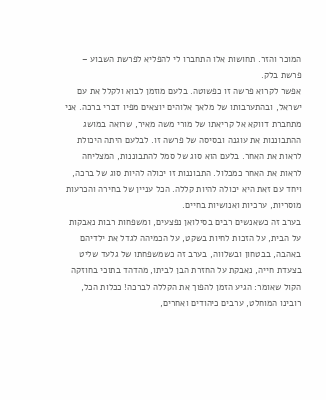המוכר והזר. תחושות אלו התחברו לי להפליא לפרשת השבוע – פרשת בלק.
אפשר לקרוא פרשה זו כפשוטה. בלעם מוזמן לבוא ולקלל את עם ישראל, ובהתערבותו של מלאך אלוהים יוצאים מפיו דברי ברכה. אני מתחברת דווקא אל קריאתו של מורי משה מאיר, שרואה במושג ההתבוננות את עוגנה ובסיסה של פרשה זו. לבלעם היתה היכולת לראות את האחר. בלעם הוא סוג של סמל להתבוננות, המצליחה לראות את האחר כמכלול. התבוננות זו יכולה להיות סוג של ברכה, ויחד עם זאת היא יכולה להיות קללה. הכל עניין של בחירה והכרעות מוסריות, ערכיות ואנושיות בחיים.
בערב זה כשאנשים רבים בסילואן נפצעים, ומשפחות רבות נאבקות על הבית, על הזכות לחיות בשקט, על הכמיהה לגדל את ילדיהם באהבה, בבטחון ובשלווה, בערב זה כשמשפחתו של גלעד שליט בצעדת חייה, נאבקת על החזרת הבן לביתו, מהדהד בתוכי בחוזקה הקול שאומר: הגיע הזמן להפוך את הקללה לברכה! ככלות הכל, רובינו המוחלט, ערבים כיהודים ואחרים,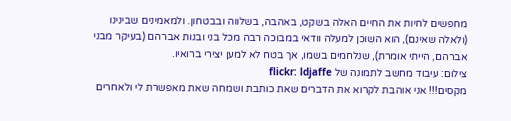מחפשים לחיות את החיים האלה בשקט, באהבה, בשלווה ובבטחון. ולמאמינים שבינינו (ולאלה שאינם), הוא השוכן למעלה וודאי במבוכה רבה מכל בני ובנות אברהם (בעיקר מבני אברהם, הייתי אומרת), שנלחמים בשמו, אך בטח לא למען יצירי ברואיו.
צילום: עיבוד מחשב לתמונה של flickr: ldjaffe
מקסים!!! אני אוהבת לקרוא את הדברים שאת כותבת ושמחה שאת מאפשרת לי ולאחרים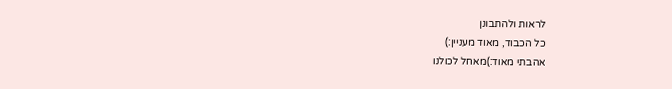לראות ולהתבונן
כל הכבוד, מאוד מעניין:)
אהבתי מאוד:)מאחל לכולנו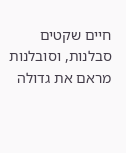חיים שקטים סבלנות, וסובלנות
מראם את גדולה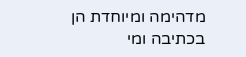מדהימה ומיוחדת הן בכתיבה ומי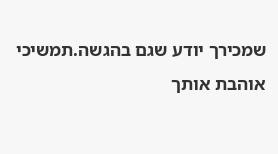שמכירך יודע שגם בהגשה.תמשיכי אוהבת אותך